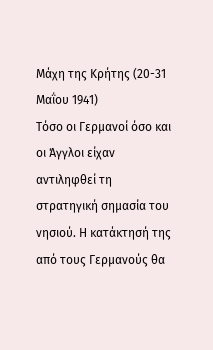Μάχη της Κρήτης (20-31 Μαΐου 1941)
Τόσο οι Γερμανοί όσο και οι Άγγλοι είχαν αντιληφθεί τη στρατηγική σημασία του νησιού. Η κατάκτησή της από τους Γερμανούς θα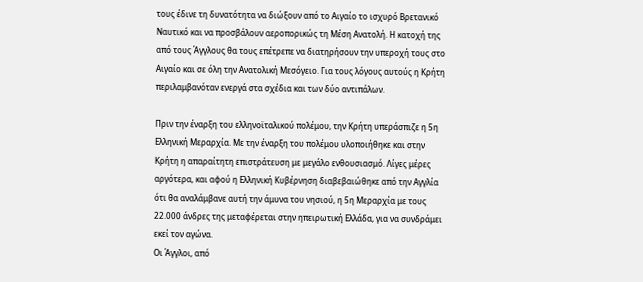τους έδινε τη δυνατότητα να διώξουν από το Αιγαίο το ισχυρό Βρετανικό Ναυτικό και να προσβάλουν αεροπορικώς τη Μέση Ανατολή. Η κατοχή της από τους Άγγλους θα τους επέτρεπε να διατηρήσουν την υπεροχή τους στο Αιγαίο και σε όλη την Ανατολική Μεσόγειο. Για τους λόγους αυτούς η Κρήτη περιλαμβανόταν ενεργά στα σχέδια και των δύο αντιπάλων.

Πριν την έναρξη του ελληνοϊταλικού πολέμου, την Κρήτη υπεράσπιζε η 5η Ελληνική Μεραρχία. Με την έναρξη του πολέμου υλοποιήθηκε και στην Κρήτη η απαραίτητη επιστράτευση με μεγάλο ενθουσιασμό. Λίγες μέρες αργότερα, και αφού η Ελληνική Κυβέρνηση διαβεβαιώθηκε από την Αγγλία ότι θα αναλάμβανε αυτή την άμυνα του νησιού, η 5η Μεραρχία με τους 22.000 άνδρες της μεταφέρεται στην ηπειρωτική Ελλάδα, για να συνδράμει εκεί τον αγώνα.
Οι Άγγλοι, από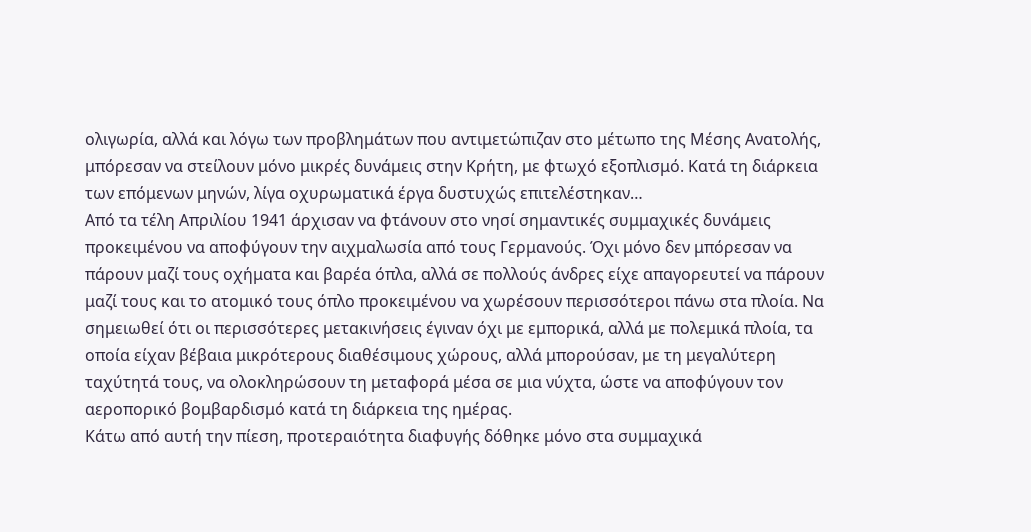ολιγωρία, αλλά και λόγω των προβλημάτων που αντιμετώπιζαν στο μέτωπο της Μέσης Ανατολής, μπόρεσαν να στείλουν μόνο μικρές δυνάμεις στην Κρήτη, με φτωχό εξοπλισμό. Κατά τη διάρκεια των επόμενων μηνών, λίγα οχυρωματικά έργα δυστυχώς επιτελέστηκαν…
Από τα τέλη Απριλίου 1941 άρχισαν να φτάνουν στο νησί σημαντικές συμμαχικές δυνάμεις προκειμένου να αποφύγουν την αιχμαλωσία από τους Γερμανούς. Όχι μόνο δεν μπόρεσαν να πάρουν μαζί τους οχήματα και βαρέα όπλα, αλλά σε πολλούς άνδρες είχε απαγορευτεί να πάρουν μαζί τους και το ατομικό τους όπλο προκειμένου να χωρέσουν περισσότεροι πάνω στα πλοία. Να σημειωθεί ότι οι περισσότερες μετακινήσεις έγιναν όχι με εμπορικά, αλλά με πολεμικά πλοία, τα οποία είχαν βέβαια μικρότερους διαθέσιμους χώρους, αλλά μπορούσαν, με τη μεγαλύτερη ταχύτητά τους, να ολοκληρώσουν τη μεταφορά μέσα σε μια νύχτα, ώστε να αποφύγουν τον αεροπορικό βομβαρδισμό κατά τη διάρκεια της ημέρας.
Κάτω από αυτή την πίεση, προτεραιότητα διαφυγής δόθηκε μόνο στα συμμαχικά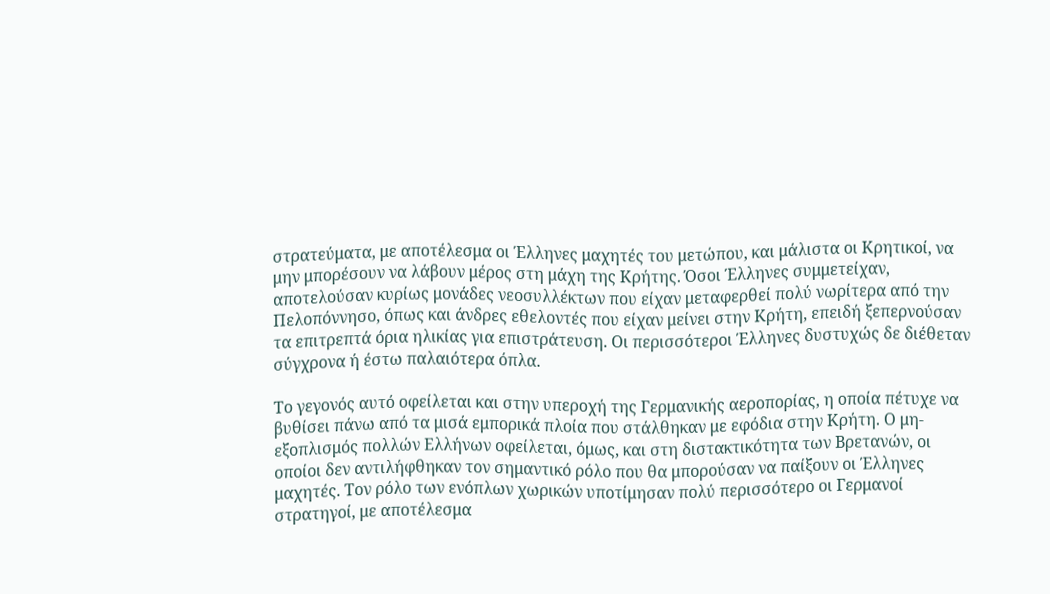στρατεύματα, με αποτέλεσμα οι Έλληνες μαχητές του μετώπου, και μάλιστα οι Κρητικοί, να μην μπορέσουν να λάβουν μέρος στη μάχη της Κρήτης. Όσοι Έλληνες συμμετείχαν, αποτελούσαν κυρίως μονάδες νεοσυλλέκτων που είχαν μεταφερθεί πολύ νωρίτερα από την Πελοπόννησο, όπως και άνδρες εθελοντές που είχαν μείνει στην Κρήτη, επειδή ξεπερνούσαν τα επιτρεπτά όρια ηλικίας για επιστράτευση. Οι περισσότεροι Έλληνες δυστυχώς δε διέθεταν σύγχρονα ή έστω παλαιότερα όπλα.

Το γεγονός αυτό οφείλεται και στην υπεροχή της Γερμανικής αεροπορίας, η οποία πέτυχε να βυθίσει πάνω από τα μισά εμπορικά πλοία που στάλθηκαν με εφόδια στην Κρήτη. Ο μη-εξοπλισμός πολλών Ελλήνων οφείλεται, όμως, και στη διστακτικότητα των Βρετανών, οι οποίοι δεν αντιλήφθηκαν τον σημαντικό ρόλο που θα μπορούσαν να παίξουν οι Έλληνες μαχητές. Τον ρόλο των ενόπλων χωρικών υποτίμησαν πολύ περισσότερο οι Γερμανοί στρατηγοί, με αποτέλεσμα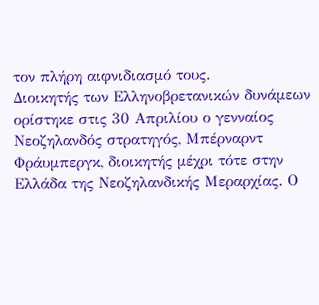τον πλήρη αιφνιδιασμό τους.
Διοικητής των Ελληνοβρετανικών δυνάμεων ορίστηκε στις 30 Απριλίου ο γενναίος Νεοζηλανδός στρατηγός, Μπέρναρντ Φράυμπεργκ, διοικητής μέχρι τότε στην Ελλάδα της Νεοζηλανδικής Μεραρχίας. Ο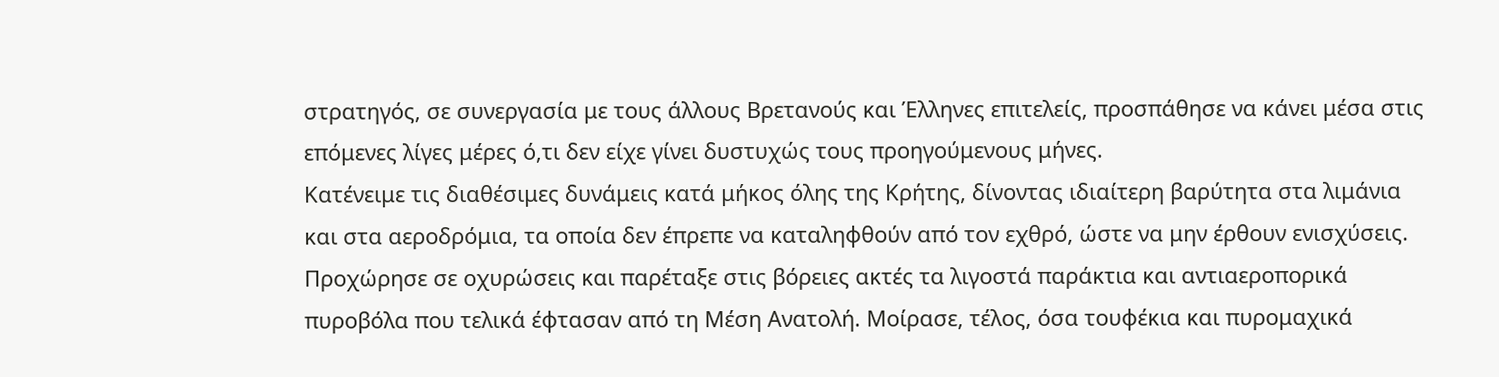στρατηγός, σε συνεργασία με τους άλλους Βρετανούς και Έλληνες επιτελείς, προσπάθησε να κάνει μέσα στις επόμενες λίγες μέρες ό,τι δεν είχε γίνει δυστυχώς τους προηγούμενους μήνες.
Κατένειμε τις διαθέσιμες δυνάμεις κατά μήκος όλης της Κρήτης, δίνοντας ιδιαίτερη βαρύτητα στα λιμάνια και στα αεροδρόμια, τα οποία δεν έπρεπε να καταληφθούν από τον εχθρό, ώστε να μην έρθουν ενισχύσεις. Προχώρησε σε οχυρώσεις και παρέταξε στις βόρειες ακτές τα λιγοστά παράκτια και αντιαεροπορικά πυροβόλα που τελικά έφτασαν από τη Μέση Ανατολή. Μοίρασε, τέλος, όσα τουφέκια και πυρομαχικά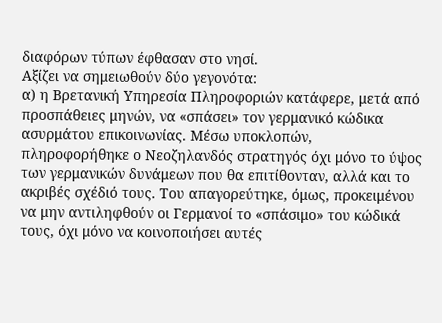διαφόρων τύπων έφθασαν στο νησί.
Αξίζει να σημειωθούν δύο γεγονότα:
α) η Βρετανική Υπηρεσία Πληροφοριών κατάφερε, μετά από προσπάθειες μηνών, να «σπάσει» τον γερμανικό κώδικα ασυρμάτου επικοινωνίας. Μέσω υποκλοπών, πληροφορήθηκε ο Νεοζηλανδός στρατηγός όχι μόνο το ύψος των γερμανικών δυνάμεων που θα επιτίθονταν, αλλά και το ακριβές σχέδιό τους. Του απαγορεύτηκε, όμως, προκειμένου να μην αντιληφθούν οι Γερμανοί το «σπάσιμο» του κώδικά τους, όχι μόνο να κοινοποιήσει αυτές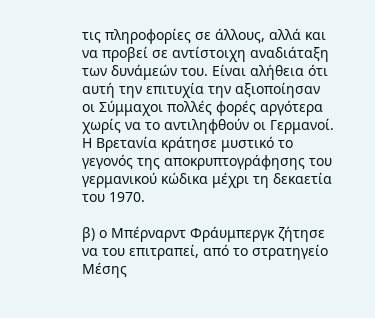τις πληροφορίες σε άλλους, αλλά και να προβεί σε αντίστοιχη αναδιάταξη των δυνάμεών του. Είναι αλήθεια ότι αυτή την επιτυχία την αξιοποίησαν οι Σύμμαχοι πολλές φορές αργότερα χωρίς να το αντιληφθούν οι Γερμανοί. Η Βρετανία κράτησε μυστικό το γεγονός της αποκρυπτογράφησης του γερμανικού κώδικα μέχρι τη δεκαετία του 1970.

β) ο Μπέρναρντ Φράυμπεργκ ζήτησε να του επιτραπεί, από το στρατηγείο Μέσης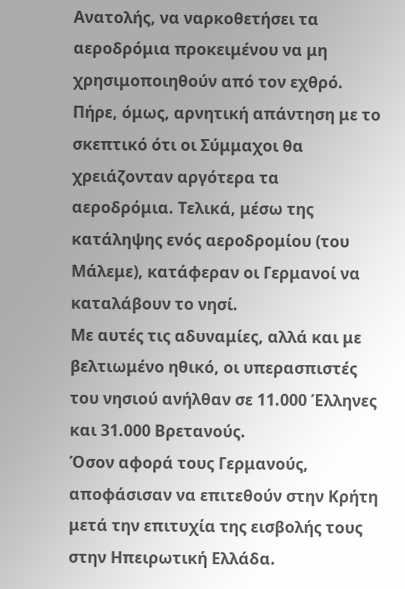Ανατολής, να ναρκοθετήσει τα αεροδρόμια προκειμένου να μη χρησιμοποιηθούν από τον εχθρό. Πήρε, όμως, αρνητική απάντηση με το σκεπτικό ότι οι Σύμμαχοι θα χρειάζονταν αργότερα τα αεροδρόμια. Τελικά, μέσω της κατάληψης ενός αεροδρομίου (του Μάλεμε), κατάφεραν οι Γερμανοί να καταλάβουν το νησί.
Με αυτές τις αδυναμίες, αλλά και με βελτιωμένο ηθικό, οι υπερασπιστές του νησιού ανήλθαν σε 11.000 Έλληνες και 31.000 Βρετανούς.
Όσον αφορά τους Γερμανούς, αποφάσισαν να επιτεθούν στην Κρήτη μετά την επιτυχία της εισβολής τους στην Ηπειρωτική Ελλάδα.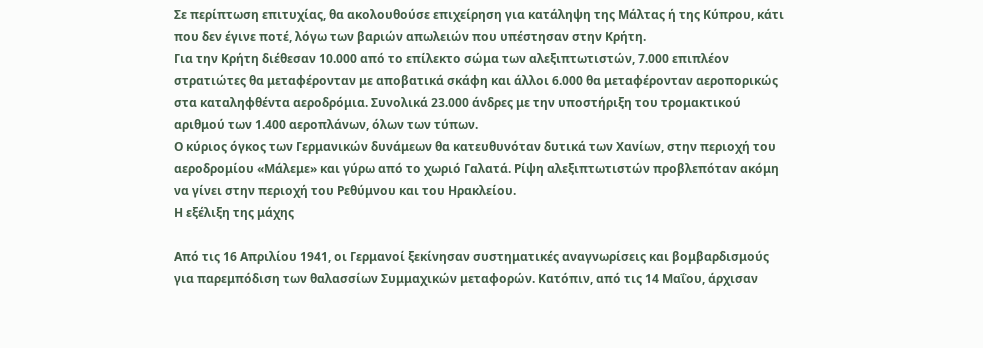Σε περίπτωση επιτυχίας, θα ακολουθούσε επιχείρηση για κατάληψη της Μάλτας ή της Κύπρου, κάτι που δεν έγινε ποτέ, λόγω των βαριών απωλειών που υπέστησαν στην Κρήτη.
Για την Κρήτη διέθεσαν 10.000 από το επίλεκτο σώμα των αλεξιπτωτιστών, 7.000 επιπλέον στρατιώτες θα μεταφέρονταν με αποβατικά σκάφη και άλλοι 6.000 θα μεταφέρονταν αεροπορικώς στα καταληφθέντα αεροδρόμια. Συνολικά 23.000 άνδρες με την υποστήριξη του τρομακτικού αριθμού των 1.400 αεροπλάνων, όλων των τύπων.
Ο κύριος όγκος των Γερμανικών δυνάμεων θα κατευθυνόταν δυτικά των Χανίων, στην περιοχή του αεροδρομίου «Μάλεμε» και γύρω από το χωριό Γαλατά. Ρίψη αλεξιπτωτιστών προβλεπόταν ακόμη να γίνει στην περιοχή του Ρεθύμνου και του Ηρακλείου.
Η εξέλιξη της μάχης

Από τις 16 Απριλίου 1941, οι Γερμανοί ξεκίνησαν συστηματικές αναγνωρίσεις και βομβαρδισμούς για παρεμπόδιση των θαλασσίων Συμμαχικών μεταφορών. Κατόπιν, από τις 14 Μαΐου, άρχισαν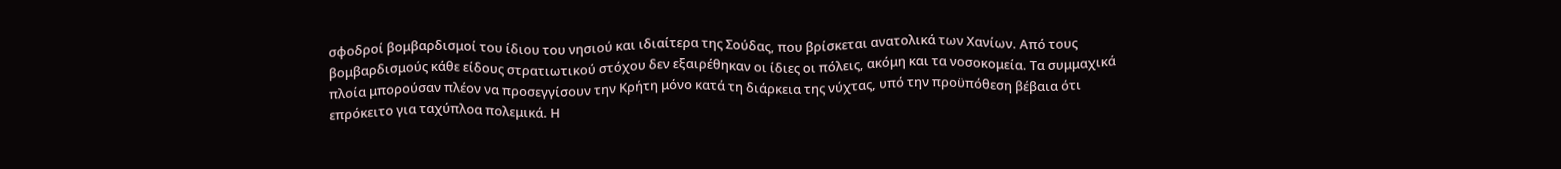σφοδροί βομβαρδισμοί του ίδιου του νησιού και ιδιαίτερα της Σούδας, που βρίσκεται ανατολικά των Χανίων. Από τους βομβαρδισμούς κάθε είδους στρατιωτικού στόχου δεν εξαιρέθηκαν οι ίδιες οι πόλεις, ακόμη και τα νοσοκομεία. Τα συμμαχικά πλοία μπορούσαν πλέον να προσεγγίσουν την Κρήτη μόνο κατά τη διάρκεια της νύχτας, υπό την προϋπόθεση βέβαια ότι επρόκειτο για ταχύπλοα πολεμικά. Η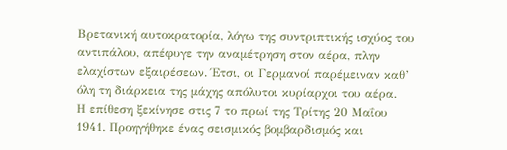Βρετανική αυτοκρατορία, λόγω της συντριπτικής ισχύος του αντιπάλου, απέφυγε την αναμέτρηση στον αέρα, πλην ελαχίστων εξαιρέσεων. Έτσι, οι Γερμανοί παρέμειναν καθ’ όλη τη διάρκεια της μάχης απόλυτοι κυρίαρχοι του αέρα.
Η επίθεση ξεκίνησε στις 7 το πρωί της Τρίτης 20 Μαΐου 1941. Προηγήθηκε ένας σεισμικός βομβαρδισμός και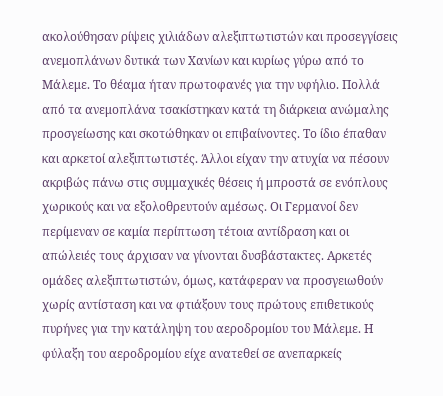ακολούθησαν ρίψεις χιλιάδων αλεξιπτωτιστών και προσεγγίσεις ανεμοπλάνων δυτικά των Χανίων και κυρίως γύρω από το Μάλεμε. Το θέαμα ήταν πρωτοφανές για την υφήλιο. Πολλά από τα ανεμοπλάνα τσακίστηκαν κατά τη διάρκεια ανώμαλης προσγείωσης και σκοτώθηκαν οι επιβαίνοντες. Το ίδιο έπαθαν και αρκετοί αλεξιπτωτιστές. Άλλοι είχαν την ατυχία να πέσουν ακριβώς πάνω στις συμμαχικές θέσεις ή μπροστά σε ενόπλους χωρικούς και να εξολοθρευτούν αμέσως. Οι Γερμανοί δεν περίμεναν σε καμία περίπτωση τέτοια αντίδραση και οι απώλειές τους άρχισαν να γίνονται δυσβάστακτες. Αρκετές ομάδες αλεξιπτωτιστών, όμως, κατάφεραν να προσγειωθούν χωρίς αντίσταση και να φτιάξουν τους πρώτους επιθετικούς πυρήνες για την κατάληψη του αεροδρομίου του Μάλεμε. Η φύλαξη του αεροδρομίου είχε ανατεθεί σε ανεπαρκείς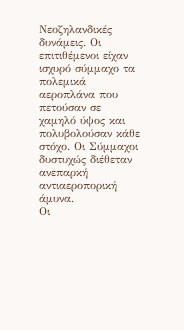Νεοζηλανδικές δυνάμεις. Οι επιτιθέμενοι είχαν ισχυρό σύμμαχο τα πολεμικά αεροπλάνα που πετούσαν σε χαμηλό ύψος και πολυβολούσαν κάθε στόχο. Οι Σύμμαχοι δυστυχώς διέθεταν ανεπαρκή αντιαεροπορική άμυνα.
Οι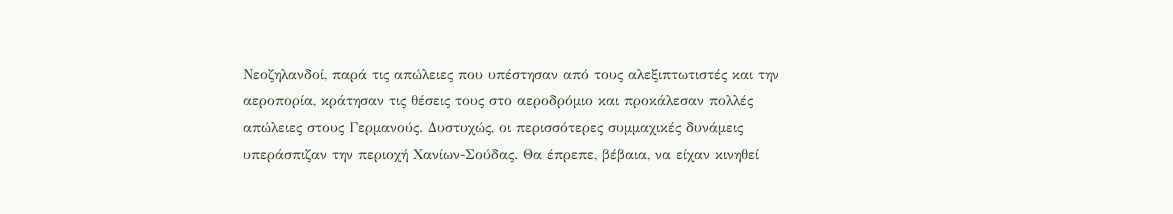Νεοζηλανδοί, παρά τις απώλειες που υπέστησαν από τους αλεξιπτωτιστές και την αεροπορία, κράτησαν τις θέσεις τους στο αεροδρόμιο και προκάλεσαν πολλές απώλειες στους Γερμανούς. Δυστυχώς, οι περισσότερες συμμαχικές δυνάμεις υπεράσπιζαν την περιοχή Χανίων-Σούδας. Θα έπρεπε, βέβαια, να είχαν κινηθεί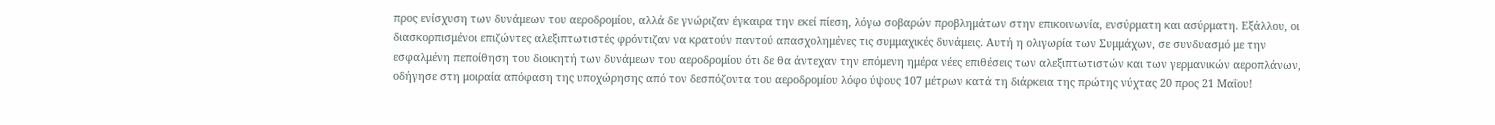προς ενίσχυση των δυνάμεων του αεροδρομίου, αλλά δε γνώριζαν έγκαιρα την εκεί πίεση, λόγω σοβαρών προβλημάτων στην επικοινωνία, ενσύρματη και ασύρματη. Εξάλλου, οι διασκορπισμένοι επιζώντες αλεξιπτωτιστές φρόντιζαν να κρατούν παντού απασχολημένες τις συμμαχικές δυνάμεις. Αυτή η ολιγωρία των Συμμάχων, σε συνδυασμό με την εσφαλμένη πεποίθηση του διοικητή των δυνάμεων του αεροδρομίου ότι δε θα άντεχαν την επόμενη ημέρα νέες επιθέσεις των αλεξιπτωτιστών και των γερμανικών αεροπλάνων, οδήγησε στη μοιραία απόφαση της υποχώρησης από τον δεσπόζοντα του αεροδρομίου λόφο ύψους 107 μέτρων κατά τη διάρκεια της πρώτης νύχτας 20 προς 21 Μαΐου!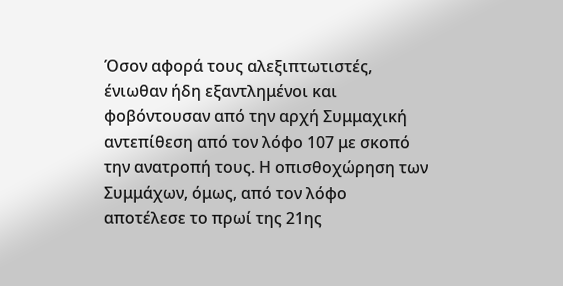Όσον αφορά τους αλεξιπτωτιστές, ένιωθαν ήδη εξαντλημένοι και φοβόντουσαν από την αρχή Συμμαχική αντεπίθεση από τον λόφο 107 με σκοπό την ανατροπή τους. Η οπισθοχώρηση των Συμμάχων, όμως, από τον λόφο αποτέλεσε το πρωί της 21ης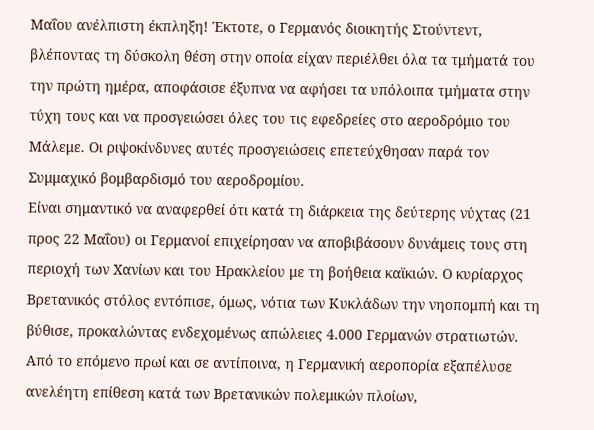Μαΐου ανέλπιστη έκπληξη! Έκτοτε, ο Γερμανός διοικητής Στούντεντ, βλέποντας τη δύσκολη θέση στην οποία είχαν περιέλθει όλα τα τμήματά του την πρώτη ημέρα, αποφάσισε έξυπνα να αφήσει τα υπόλοιπα τμήματα στην τύχη τους και να προσγειώσει όλες του τις εφεδρείες στο αεροδρόμιο του Μάλεμε. Οι ριψοκίνδυνες αυτές προσγειώσεις επετεύχθησαν παρά τον Συμμαχικό βομβαρδισμό του αεροδρομίου.
Είναι σημαντικό να αναφερθεί ότι κατά τη διάρκεια της δεύτερης νύχτας (21 προς 22 Μαΐου) οι Γερμανοί επιχείρησαν να αποβιβάσουν δυνάμεις τους στη περιοχή των Χανίων και του Ηρακλείου με τη βοήθεια καϊκιών. Ο κυρίαρχος Βρετανικός στόλος εντόπισε, όμως, νότια των Κυκλάδων την νηοπομπή και τη βύθισε, προκαλώντας ενδεχομένως απώλειες 4.000 Γερμανών στρατιωτών. Από το επόμενο πρωί και σε αντίποινα, η Γερμανική αεροπορία εξαπέλυσε ανελέητη επίθεση κατά των Βρετανικών πολεμικών πλοίων,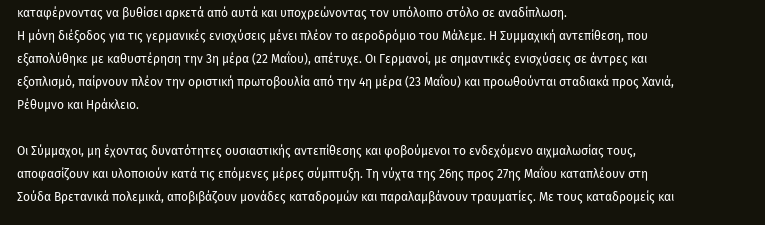καταφέρνοντας να βυθίσει αρκετά από αυτά και υποχρεώνοντας τον υπόλοιπο στόλο σε αναδίπλωση.
Η μόνη διέξοδος για τις γερμανικές ενισχύσεις μένει πλέον το αεροδρόμιο του Μάλεμε. Η Συμμαχική αντεπίθεση, που εξαπολύθηκε με καθυστέρηση την 3η μέρα (22 Μαΐου), απέτυχε. Οι Γερμανοί, με σημαντικές ενισχύσεις σε άντρες και εξοπλισμό, παίρνουν πλέον την οριστική πρωτοβουλία από την 4η μέρα (23 Μαΐου) και προωθούνται σταδιακά προς Χανιά, Ρέθυμνο και Ηράκλειο.

Οι Σύμμαχοι, μη έχοντας δυνατότητες ουσιαστικής αντεπίθεσης και φοβούμενοι το ενδεχόμενο αιχμαλωσίας τους, αποφασίζουν και υλοποιούν κατά τις επόμενες μέρες σύμπτυξη. Τη νύχτα της 26ης προς 27ης Μαΐου καταπλέουν στη Σούδα Βρετανικά πολεμικά, αποβιβάζουν μονάδες καταδρομών και παραλαμβάνουν τραυματίες. Με τους καταδρομείς και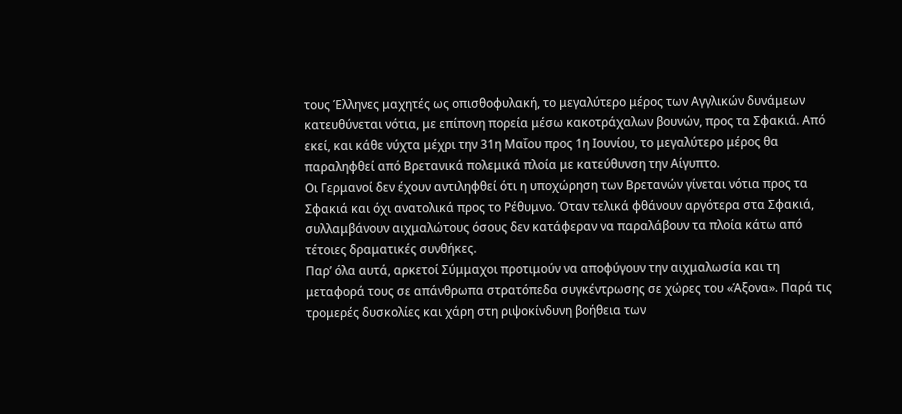τους Έλληνες μαχητές ως οπισθοφυλακή, το μεγαλύτερο μέρος των Αγγλικών δυνάμεων κατευθύνεται νότια, με επίπονη πορεία μέσω κακοτράχαλων βουνών, προς τα Σφακιά. Από εκεί, και κάθε νύχτα μέχρι την 31η Μαΐου προς 1η Ιουνίου, το μεγαλύτερο μέρος θα παραληφθεί από Βρετανικά πολεμικά πλοία με κατεύθυνση την Αίγυπτο.
Οι Γερμανοί δεν έχουν αντιληφθεί ότι η υποχώρηση των Βρετανών γίνεται νότια προς τα Σφακιά και όχι ανατολικά προς το Ρέθυμνο. Όταν τελικά φθάνουν αργότερα στα Σφακιά, συλλαμβάνουν αιχμαλώτους όσους δεν κατάφεραν να παραλάβουν τα πλοία κάτω από τέτοιες δραματικές συνθήκες.
Παρ’ όλα αυτά, αρκετοί Σύμμαχοι προτιμούν να αποφύγουν την αιχμαλωσία και τη μεταφορά τους σε απάνθρωπα στρατόπεδα συγκέντρωσης σε χώρες του «Άξονα». Παρά τις τρομερές δυσκολίες και χάρη στη ριψοκίνδυνη βοήθεια των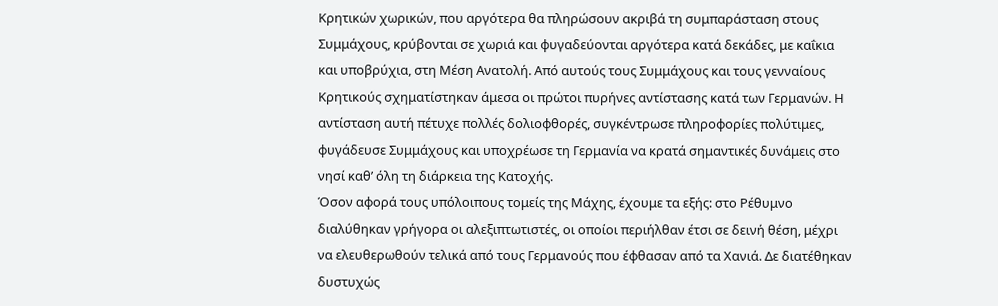Κρητικών χωρικών, που αργότερα θα πληρώσουν ακριβά τη συμπαράσταση στους Συμμάχους, κρύβονται σε χωριά και φυγαδεύονται αργότερα κατά δεκάδες, με καΐκια και υποβρύχια, στη Μέση Ανατολή. Από αυτούς τους Συμμάχους και τους γενναίους Κρητικούς σχηματίστηκαν άμεσα οι πρώτοι πυρήνες αντίστασης κατά των Γερμανών. Η αντίσταση αυτή πέτυχε πολλές δολιοφθορές, συγκέντρωσε πληροφορίες πολύτιμες, φυγάδευσε Συμμάχους και υποχρέωσε τη Γερμανία να κρατά σημαντικές δυνάμεις στο νησί καθ’ όλη τη διάρκεια της Κατοχής.
Όσον αφορά τους υπόλοιπους τομείς της Μάχης, έχουμε τα εξής: στο Ρέθυμνο διαλύθηκαν γρήγορα οι αλεξιπτωτιστές, οι οποίοι περιήλθαν έτσι σε δεινή θέση, μέχρι να ελευθερωθούν τελικά από τους Γερμανούς που έφθασαν από τα Χανιά. Δε διατέθηκαν δυστυχώς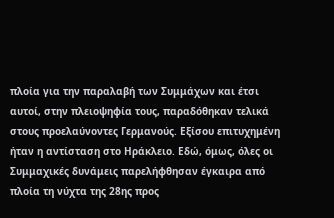πλοία για την παραλαβή των Συμμάχων και έτσι αυτοί, στην πλειοψηφία τους, παραδόθηκαν τελικά στους προελαύνοντες Γερμανούς. Εξίσου επιτυχημένη ήταν η αντίσταση στο Ηράκλειο. Εδώ, όμως, όλες οι Συμμαχικές δυνάμεις παρελήφθησαν έγκαιρα από πλοία τη νύχτα της 28ης προς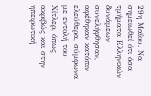29η Μαΐου. Να σημειωθεί ότι όσα τμήματα Ελληνικών δυνάμεων συνελήφθησαν, αφέθηκαν κατόπιν ελεύθερα, σύμφωνα με εντολή του Χίτλερ, όπως ακριβώς και στην ηπειρωτική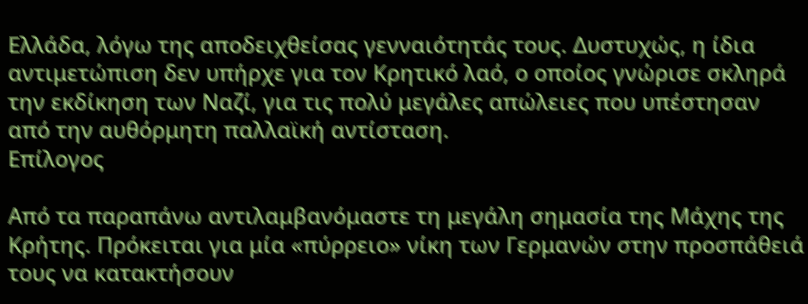Ελλάδα, λόγω της αποδειχθείσας γενναιότητάς τους. Δυστυχώς, η ίδια αντιμετώπιση δεν υπήρχε για τον Κρητικό λαό, ο οποίος γνώρισε σκληρά την εκδίκηση των Ναζί, για τις πολύ μεγάλες απώλειες που υπέστησαν από την αυθόρμητη παλλαϊκή αντίσταση.
Επίλογος

Από τα παραπάνω αντιλαμβανόμαστε τη μεγάλη σημασία της Μάχης της Κρήτης. Πρόκειται για μία «πύρρειο» νίκη των Γερμανών στην προσπάθειά τους να κατακτήσουν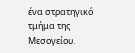ένα στρατηγικό τμήμα της Μεσογείου.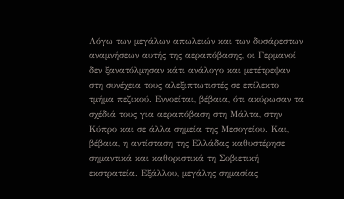Λόγω των μεγάλων απωλειών και των δυσάρεστων αναμνήσεων αυτής της αεραπόβασης, οι Γερμανοί δεν ξανατόλμησαν κάτι ανάλογο και μετέτρεψαν στη συνέχεια τους αλεξιπτωτιστές σε επίλεκτο τμήμα πεζικού. Εννοείται, βέβαια, ότι ακύρωσαν τα σχέδιά τους για αεραπόβαση στη Μάλτα, στην Κύπρο και σε άλλα σημεία της Μεσογείου. Και, βέβαια, η αντίσταση της Ελλάδας καθυστέρησε σημαντικά και καθοριστικά τη Σοβιετική εκστρατεία. Εξάλλου, μεγάλης σημασίας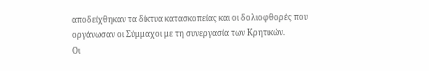αποδείχθηκαν τα δίκτυα κατασκοπείας και οι δολιοφθορές που οργάνωσαν οι Σύμμαχοι με τη συνεργασία των Κρητικών.
Οι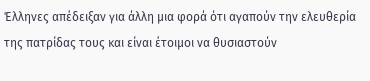Έλληνες απέδειξαν για άλλη μια φορά ότι αγαπούν την ελευθερία της πατρίδας τους και είναι έτοιμοι να θυσιαστούν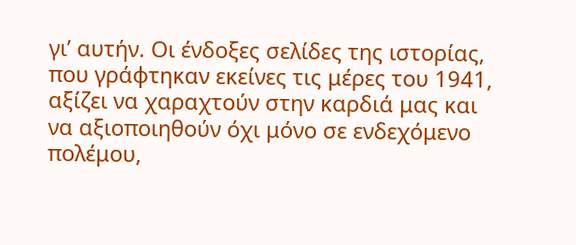γι’ αυτήν. Οι ένδοξες σελίδες της ιστορίας, που γράφτηκαν εκείνες τις μέρες του 1941, αξίζει να χαραχτούν στην καρδιά μας και να αξιοποιηθούν όχι μόνο σε ενδεχόμενο πολέμου,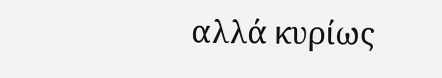αλλά κυρίως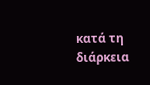κατά τη διάρκεια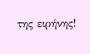της ειρήνης!